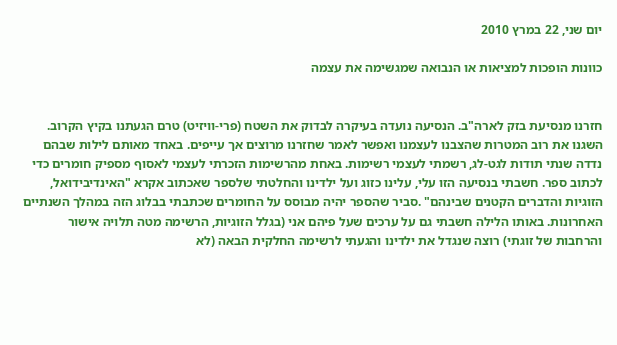יום שני, 22 במרץ 2010

כוונות הופכות למציאות או הנבואה שמגשימה את עצמה


חזרנו מנסיעת בזק לארה"ב. הנסיעה נועדה בעיקרה לבדוק את השטח (פרי-וויזיט) טרם הגעתנו בקיץ הקרוב. השגנו את רוב המטרות שהצבנו לעצמנו ואפשר לאמר שחזרנו מרוצים אך עייפים. באחד מאותם לילות שבהם נדדה שנתי תודות לגט-לג, רשמתי לעצמי רשימות. באחת מהרשימות הזכרתי לעצמי לאסוף מספיק חומרים כדי לכתוב ספר. חשבתי בנסיעה הזו עלי, עלינו כזוג ועל ילדינו והחלטתי שלספר שאכתוב אקרא "האינדיבידואל, הזוגיות והדברים הקטנים שבינהם" .סביר שהספר יהיה מבוסס על החומרים שכתבתי בבלוג הזה במהלך השנתיים האחרונות. באותו הלילה חשבתי גם על ערכים שעל פיהם אני (בגלל הזוגיות, הרשימה מטה תלויה אישור והרחבות של זוגתי) רוצה שנגדל את ילדינו והגעתי לרשימה החלקית הבאה (לא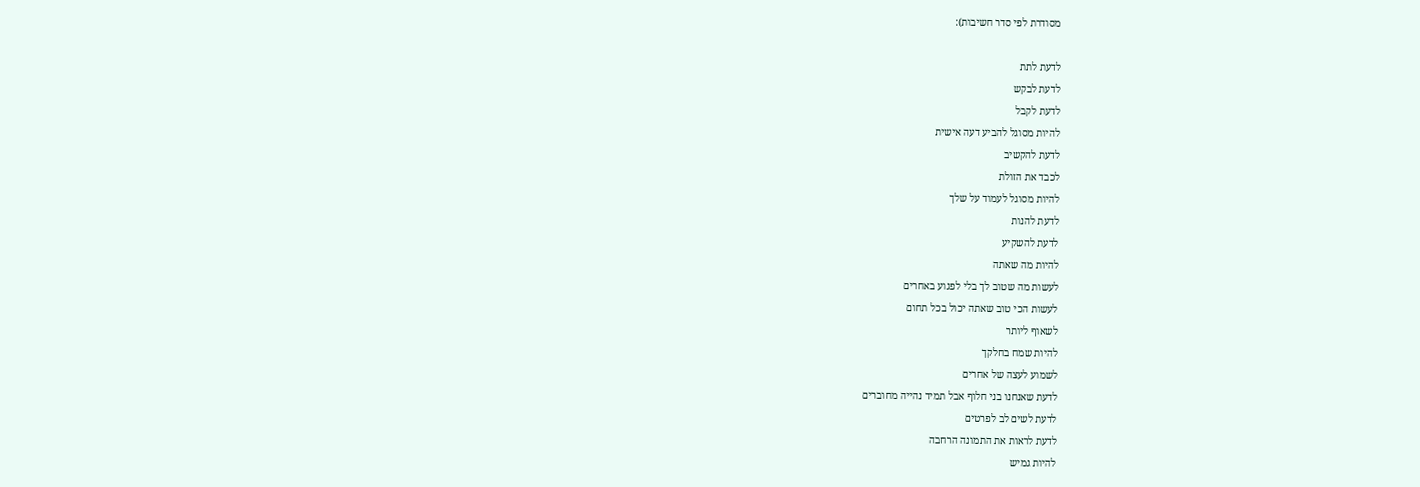מסודרת לפי סדר חשיבות):

לדעת לתת
לדעת לבקש
לדעת לקבל
להיות מסוגל להביע דעה אישית
לדעת להקשיב
לכבד את הזולת
להיות מסוגל לעמוד על שלך
לדעת להנות
לדעת להשקיע
להיות מה שאתה
לעשות מה שטוב לך בלי לפגוע באחרים
לעשות הכי טוב שאתה יכול בכל תחום
לשאוף ליותר
להיות שמח בחלקך
לשמוע לעצה של אחרים
לדעת שאנחנו בני חלוף אבל תמיד נהייה מחוברים
לדעת לשים לב לפרטים
לדעת לראות את התמונה הרחבה
להיות גמיש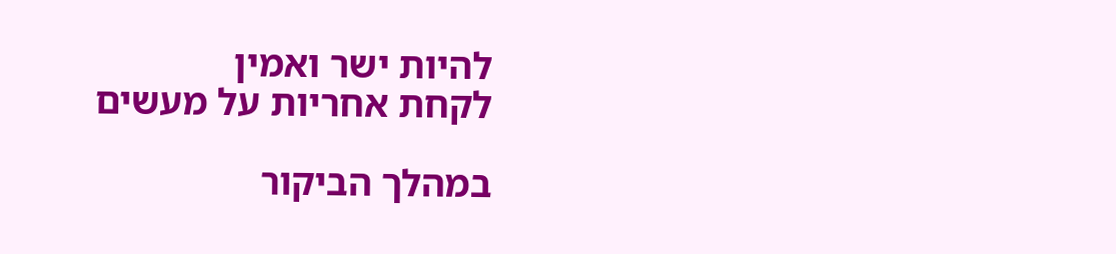להיות ישר ואמין
לקחת אחריות על מעשים

במהלך הביקור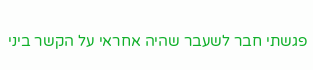פגשתי חבר לשעבר שהיה אחראי על הקשר ביני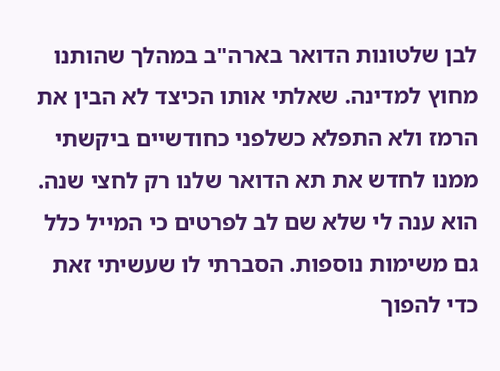לבן שלטונות הדואר בארה"ב במהלך שהותנו מחוץ למדינה. שאלתי אותו הכיצד לא הבין את הרמז ולא התפלא כשלפני כחודשיים ביקשתי ממנו לחדש את תא הדואר שלנו רק לחצי שנה. הוא ענה לי שלא שם לב לפרטים כי המייל כלל גם משימות נוספות. הסברתי לו שעשיתי זאת כדי להפוך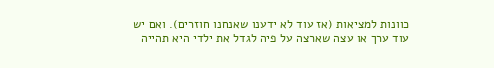כוונות למציאות (אז עוד לא ידענו שאנחנו חוזרים). ואם יש עוד ערך או עצה שארצה על פיה לגדל את ילדי היא תהייה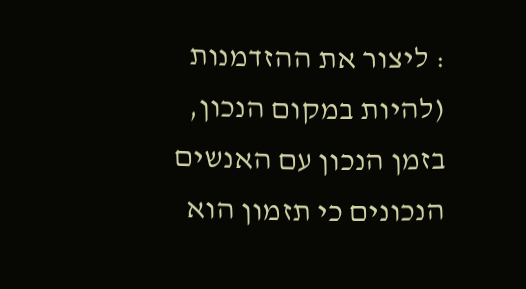: ליצור את ההזדמנות (להיות במקום הנכון, בזמן הנכון עם האנשים הנכונים כי תזמון הוא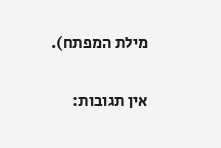מילת המפתח).

אין תגובות: